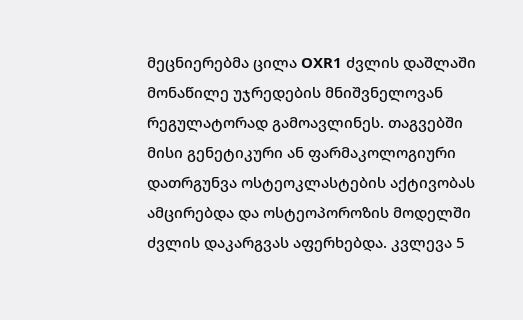მეცნიერებმა ცილა OXR1 ძვლის დაშლაში მონაწილე უჯრედების მნიშვნელოვან რეგულატორად გამოავლინეს. თაგვებში მისი გენეტიკური ან ფარმაკოლოგიური დათრგუნვა ოსტეოკლასტების აქტივობას ამცირებდა და ოსტეოპოროზის მოდელში ძვლის დაკარგვას აფერხებდა. კვლევა 5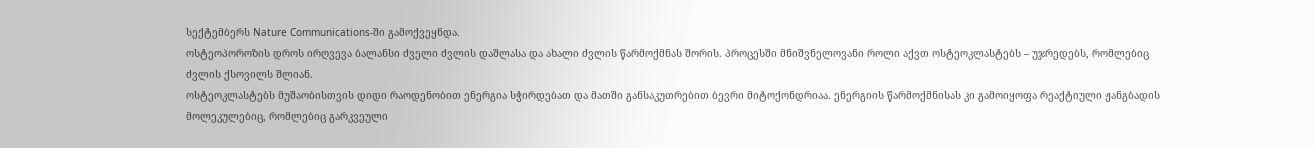სექტემბერს Nature Communications-ში გამოქვეყნდა.
ოსტეოპოროზის დროს ირღვევა ბალანსი ძველი ძვლის დაშლასა და ახალი ძვლის წარმოქმნას შორის. პროცესში მნიშვნელოვანი როლი აქვთ ოსტეოკლასტებს – უჯრედებს, რომლებიც ძვლის ქსოვილს შლიან.
ოსტეოკლასტებს მუშაობისთვის დიდი რაოდენობით ენერგია სჭირდებათ და მათში განსაკუთრებით ბევრი მიტოქონდრიაა. ენერგიის წარმოქმნისას კი გამოიყოფა რეაქტიული ჟანგბადის მოლეკულებიც, რომლებიც გარკვეული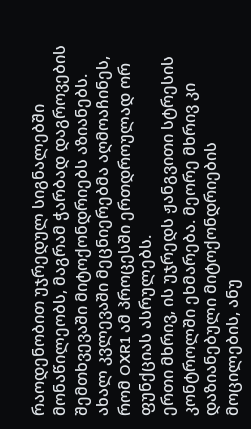რაოდენობით უჯრედულ სიგნალებში მონაწილეობს, მაგრამ ჭარბად დაგროვების შემთხვევაში მიტოქონდრიებს აზიანებს.
ახალ კვლევაში მეცნიერებმა აღმოაჩინეს, რომ OXR1 ამ პროცესში ერთდროულად ორ ფუნქციას ასრულებს.
ერთი მხრივ, ის უჯრედს ჟანგვითი სტრესის კონტროლში ეხმარება. მეორე მხრივ კი დაზიანებული მიტოქონდრიების მოცილების, ანუ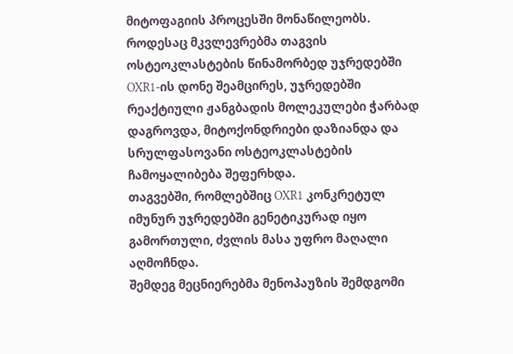მიტოფაგიის პროცესში მონაწილეობს.
როდესაც მკვლევრებმა თაგვის ოსტეოკლასტების წინამორბედ უჯრედებში OXR1-ის დონე შეამცირეს, უჯრედებში რეაქტიული ჟანგბადის მოლეკულები ჭარბად დაგროვდა, მიტოქონდრიები დაზიანდა და სრულფასოვანი ოსტეოკლასტების ჩამოყალიბება შეფერხდა.
თაგვებში, რომლებშიც OXR1 კონკრეტულ იმუნურ უჯრედებში გენეტიკურად იყო გამორთული, ძვლის მასა უფრო მაღალი აღმოჩნდა.
შემდეგ მეცნიერებმა მენოპაუზის შემდგომი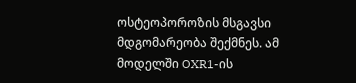ოსტეოპოროზის მსგავსი მდგომარეობა შექმნეს. ამ მოდელში OXR1-ის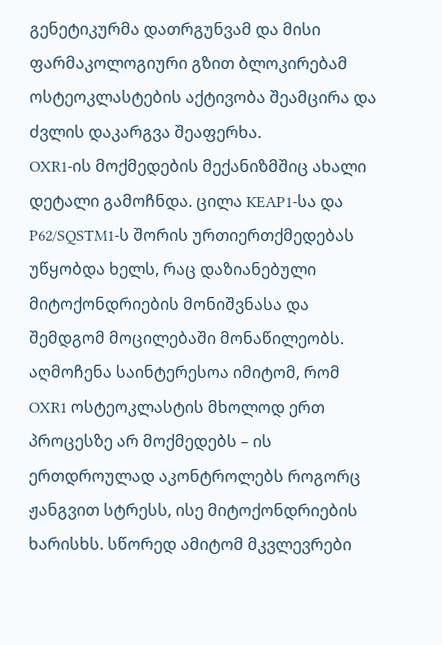გენეტიკურმა დათრგუნვამ და მისი ფარმაკოლოგიური გზით ბლოკირებამ ოსტეოკლასტების აქტივობა შეამცირა და ძვლის დაკარგვა შეაფერხა.
OXR1-ის მოქმედების მექანიზმშიც ახალი დეტალი გამოჩნდა. ცილა KEAP1-სა და P62/SQSTM1-ს შორის ურთიერთქმედებას უწყობდა ხელს, რაც დაზიანებული მიტოქონდრიების მონიშვნასა და შემდგომ მოცილებაში მონაწილეობს.
აღმოჩენა საინტერესოა იმიტომ, რომ OXR1 ოსტეოკლასტის მხოლოდ ერთ პროცესზე არ მოქმედებს – ის ერთდროულად აკონტროლებს როგორც ჟანგვით სტრესს, ისე მიტოქონდრიების ხარისხს. სწორედ ამიტომ მკვლევრები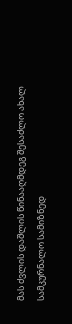მას ძვლის დაშლის წინააღმდეგ შესაძლო ახალ სამკურნალო სამიზნედ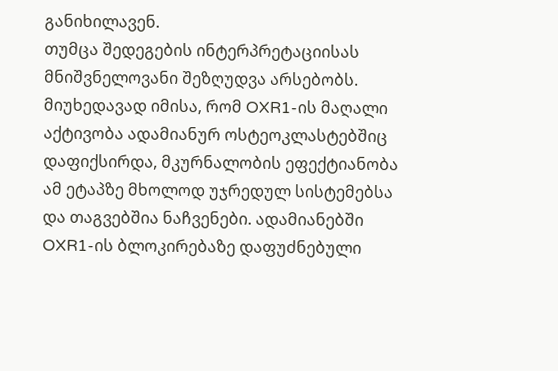განიხილავენ.
თუმცა შედეგების ინტერპრეტაციისას მნიშვნელოვანი შეზღუდვა არსებობს.
მიუხედავად იმისა, რომ OXR1-ის მაღალი აქტივობა ადამიანურ ოსტეოკლასტებშიც დაფიქსირდა, მკურნალობის ეფექტიანობა ამ ეტაპზე მხოლოდ უჯრედულ სისტემებსა და თაგვებშია ნაჩვენები. ადამიანებში OXR1-ის ბლოკირებაზე დაფუძნებული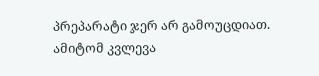პრეპარატი ჯერ არ გამოუცდიათ.
ამიტომ კვლევა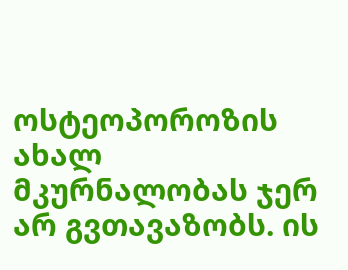ოსტეოპოროზის ახალ მკურნალობას ჯერ არ გვთავაზობს. ის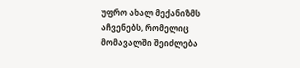უფრო ახალ მექანიზმს აჩვენებს, რომელიც მომავალში შეიძლება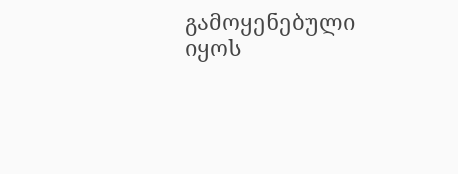გამოყენებული იყოს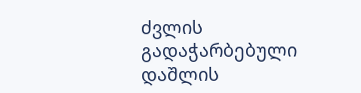ძვლის გადაჭარბებული დაშლის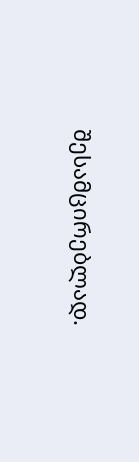შესამცირებლად.